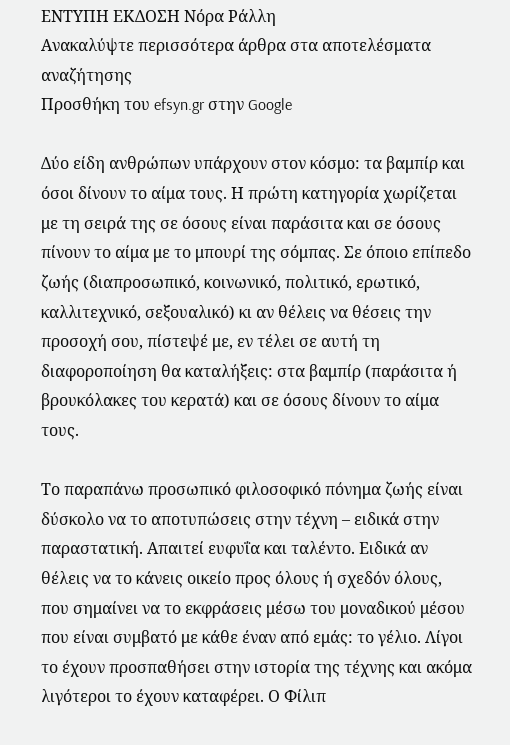ΕΝΤΥΠΗ ΕΚΔΟΣΗ Νόρα Ράλλη
Ανακαλύψτε περισσότερα άρθρα στα αποτελέσματα αναζήτησης
Προσθήκη του efsyn.gr στην Google

Δύο είδη ανθρώπων υπάρχουν στον κόσμο: τα βαμπίρ και όσοι δίνουν το αίμα τους. Η πρώτη κατηγορία χωρίζεται με τη σειρά της σε όσους είναι παράσιτα και σε όσους πίνουν το αίμα με το μπουρί της σόμπας. Σε όποιο επίπεδο ζωής (διαπροσωπικό, κοινωνικό, πολιτικό, ερωτικό, καλλιτεχνικό, σεξουαλικό) κι αν θέλεις να θέσεις την προσοχή σου, πίστεψέ με, εν τέλει σε αυτή τη διαφοροποίηση θα καταλήξεις: στα βαμπίρ (παράσιτα ή βρουκόλακες του κερατά) και σε όσους δίνουν το αίμα τους.

Το παραπάνω προσωπικό φιλοσοφικό πόνημα ζωής είναι δύσκολο να το αποτυπώσεις στην τέχνη – ειδικά στην παραστατική. Απαιτεί ευφυΐα και ταλέντο. Ειδικά αν θέλεις να το κάνεις οικείο προς όλους ή σχεδόν όλους, που σημαίνει να το εκφράσεις μέσω του μοναδικού μέσου που είναι συμβατό με κάθε έναν από εμάς: το γέλιο. Λίγοι το έχουν προσπαθήσει στην ιστορία της τέχνης και ακόμα λιγότεροι το έχουν καταφέρει. Ο Φίλιπ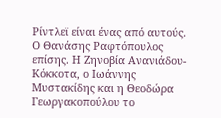Ρίντλεϊ είναι ένας από αυτούς. Ο Θανάσης Ραφτόπουλος επίσης. Η Ζηνοβία Ανανιάδου-Κόκκοτα, ο Ιωάννης Μυστακίδης και η Θεοδώρα Γεωργακοπούλου το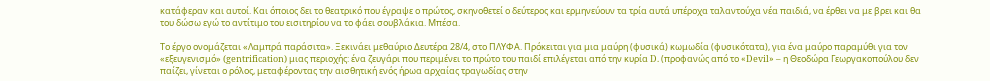κατάφεραν και αυτοί. Και όποιος δει το θεατρικό που έγραψε ο πρώτος, σκηνοθετεί ο δεύτερος και ερμηνεύουν τα τρία αυτά υπέροχα ταλαντούχα νέα παιδιά, να έρθει να με βρει και θα του δώσω εγώ το αντίτιμο του εισιτηρίου να το φάει σουβλάκια. Μπέσα.

Το έργο ονομάζεται «Λαμπρά παράσιτα». Ξεκινάει μεθαύριο Δευτέρα 28/4, στο ΠΛΥΦΑ. Πρόκειται για μια μαύρη (φυσικά) κωμωδία (φυσικότατα), για ένα μαύρο παραμύθι για τον «εξευγενισμό» (gentrification) μιας περιοχής: ένα ζευγάρι που περιμένει το πρώτο του παιδί επιλέγεται από την κυρία D. (προφανώς από το «Devil» – η Θεοδώρα Γεωργακοπούλου δεν παίζει, γίνεται ο ρόλος, μεταφέροντας την αισθητική ενός ήρωα αρχαίας τραγωδίας στην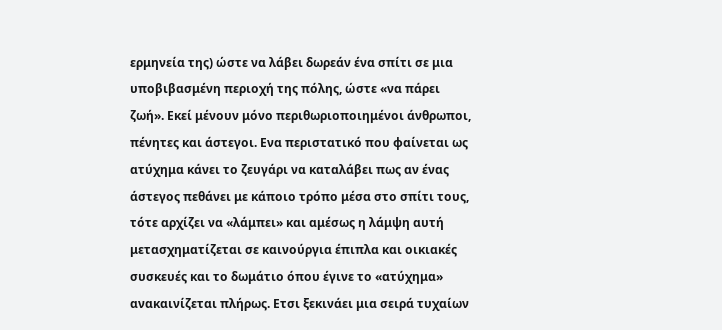ερμηνεία της) ώστε να λάβει δωρεάν ένα σπίτι σε μια υποβιβασμένη περιοχή της πόλης, ώστε «να πάρει ζωή». Εκεί μένουν μόνο περιθωριοποιημένοι άνθρωποι, πένητες και άστεγοι. Ενα περιστατικό που φαίνεται ως ατύχημα κάνει το ζευγάρι να καταλάβει πως αν ένας άστεγος πεθάνει με κάποιο τρόπο μέσα στο σπίτι τους, τότε αρχίζει να «λάμπει» και αμέσως η λάμψη αυτή μετασχηματίζεται σε καινούργια έπιπλα και οικιακές συσκευές και το δωμάτιο όπου έγινε το «ατύχημα» ανακαινίζεται πλήρως. Ετσι ξεκινάει μια σειρά τυχαίων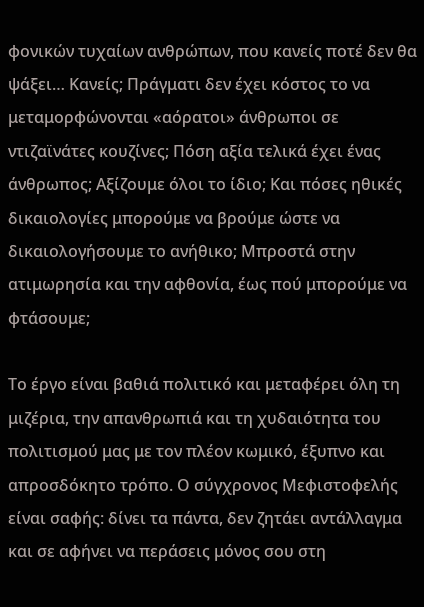φονικών τυχαίων ανθρώπων, που κανείς ποτέ δεν θα ψάξει… Κανείς; Πράγματι δεν έχει κόστος το να μεταμορφώνονται «αόρατοι» άνθρωποι σε ντιζαϊνάτες κουζίνες; Πόση αξία τελικά έχει ένας άνθρωπος; Αξίζουμε όλοι το ίδιο; Και πόσες ηθικές δικαιολογίες μπορούμε να βρούμε ώστε να δικαιολογήσουμε το ανήθικο; Μπροστά στην ατιμωρησία και την αφθονία, έως πού μπορούμε να φτάσουμε;

Το έργο είναι βαθιά πολιτικό και μεταφέρει όλη τη μιζέρια, την απανθρωπιά και τη χυδαιότητα του πολιτισμού μας με τον πλέον κωμικό, έξυπνο και απροσδόκητο τρόπο. Ο σύγχρονος Μεφιστοφελής είναι σαφής: δίνει τα πάντα, δεν ζητάει αντάλλαγμα και σε αφήνει να περάσεις μόνος σου στη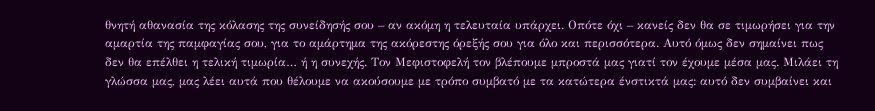θνητή αθανασία της κόλασης της συνείδησής σου – αν ακόμη η τελευταία υπάρχει. Οπότε όχι – κανείς δεν θα σε τιμωρήσει για την αμαρτία της παμφαγίας σου, για το αμάρτημα της ακόρεστης όρεξής σου για όλο και περισσότερα. Αυτό όμως δεν σημαίνει πως δεν θα επέλθει η τελική τιμωρία… ή η συνεχής. Τον Μεφιστοφελή τον βλέπουμε μπροστά μας γιατί τον έχουμε μέσα μας. Μιλάει τη γλώσσα μας, μας λέει αυτά που θέλουμε να ακούσουμε με τρόπο συμβατό με τα κατώτερα ένστικτά μας: αυτό δεν συμβαίνει και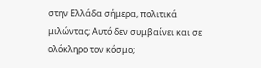στην Ελλάδα σήμερα, πολιτικά μιλώντας; Αυτό δεν συμβαίνει και σε ολόκληρο τον κόσμο;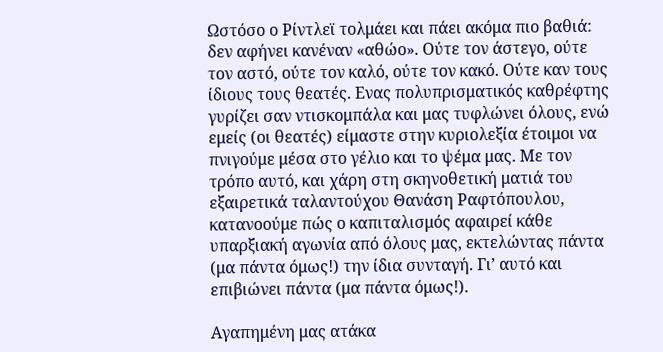Ωστόσο ο Ρίντλεϊ τολμάει και πάει ακόμα πιο βαθιά: δεν αφήνει κανέναν «αθώο». Ούτε τον άστεγο, ούτε τον αστό, ούτε τον καλό, ούτε τον κακό. Ούτε καν τους ίδιους τους θεατές. Ενας πολυπρισματικός καθρέφτης γυρίζει σαν ντισκομπάλα και μας τυφλώνει όλους, ενώ εμείς (οι θεατές) είμαστε στην κυριολεξία έτοιμοι να πνιγούμε μέσα στο γέλιο και το ψέμα μας. Με τον τρόπο αυτό, και χάρη στη σκηνοθετική ματιά του εξαιρετικά ταλαντούχου Θανάση Ραφτόπουλου, κατανοούμε πώς ο καπιταλισμός αφαιρεί κάθε υπαρξιακή αγωνία από όλους μας, εκτελώντας πάντα (μα πάντα όμως!) την ίδια συνταγή. Γι’ αυτό και επιβιώνει πάντα (μα πάντα όμως!).

Αγαπημένη μας ατάκα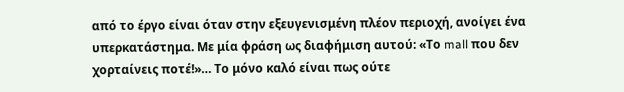από το έργο είναι όταν στην εξευγενισμένη πλέον περιοχή, ανοίγει ένα υπερκατάστημα. Με μία φράση ως διαφήμιση αυτού: «Το mall που δεν χορταίνεις ποτέ!»… Το μόνο καλό είναι πως ούτε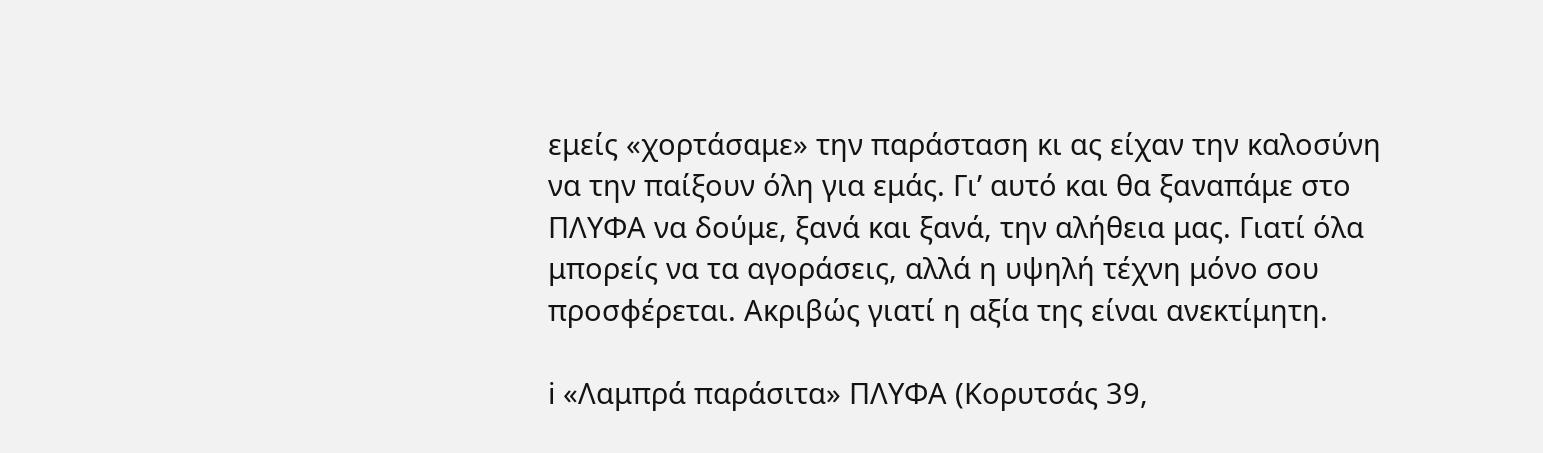εμείς «χορτάσαμε» την παράσταση κι ας είχαν την καλοσύνη να την παίξουν όλη για εμάς. Γι’ αυτό και θα ξαναπάμε στο ΠΛΥΦΑ να δούμε, ξανά και ξανά, την αλήθεια μας. Γιατί όλα μπορείς να τα αγοράσεις, αλλά η υψηλή τέχνη μόνο σου προσφέρεται. Ακριβώς γιατί η αξία της είναι ανεκτίμητη.

ℹ «Λαμπρά παράσιτα» ΠΛΥΦΑ (Κορυτσάς 39,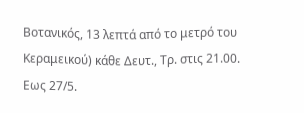Βοτανικός, 13 λεπτά από το μετρό του Κεραμεικού) κάθε Δευτ., Τρ. στις 21.00. Εως 27/5.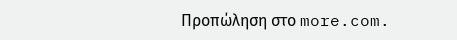Προπώληση στο more.com.